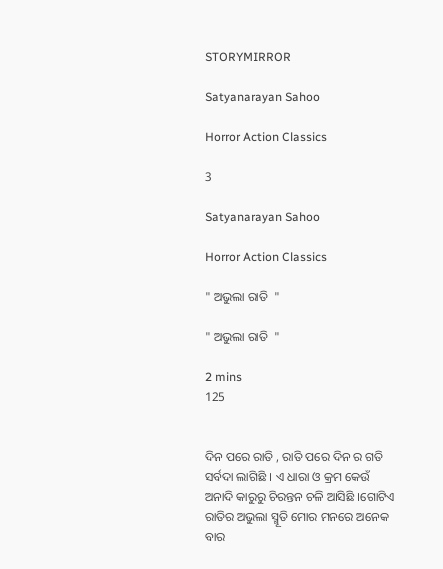STORYMIRROR

Satyanarayan Sahoo

Horror Action Classics

3

Satyanarayan Sahoo

Horror Action Classics

" ଅଭୁଲା ରାତି  "

" ଅଭୁଲା ରାତି  "

2 mins
125


ଦିନ ପରେ ରାତି , ରାତି ପରେ ଦିନ ର ଗତି ସର୍ବଦା ଲାଗିଛି । ଏ ଧାରା ଓ କ୍ରମ କେଉଁ ଅନାଦି କାରୁରୁ ଚିରନ୍ତନ ଚଳି ଆସିଛି ।ଗୋଟିଏ ରାତିର ଅଭୁଲା ସ୍ମୂତି ମୋର ମନରେ ଅନେକ ବାର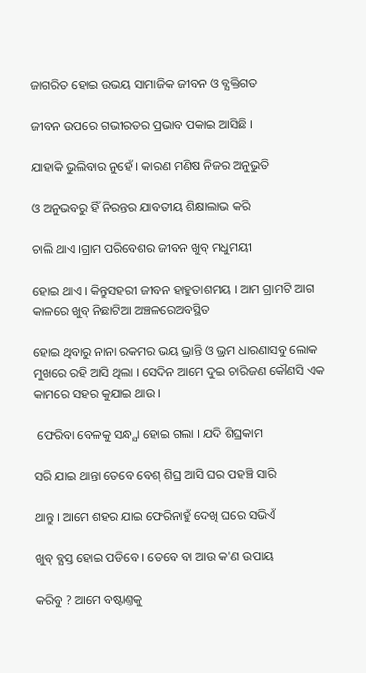ଜାଗରିତ ହୋଇ ଉଭୟ ସାମାଜିକ ଜୀବନ ଓ ବ୍ଯକ୍ତିଗତ

ଜୀବନ ଉପରେ ଗଭୀରତର ପ୍ରଭାବ ପକାଇ ଆସିଛି ।

ଯାହାକି ଭୁଲିବାର ନୁହେଁ । କାରଣ ମଣିଷ ନିଜର ଅନୁଭୁତି

ଓ ଅନୁଭବରୁ ହିଁ ନିରନ୍ତର ଯାବତୀୟ ଶିକ୍ଷାଲାଭ କରି

ଚାଲି ଥାଏ ।ଗ୍ରାମ ପରିବେଶର ଜୀବନ ଖୁବ୍ ମଧୁମୟୀ

ହୋଇ ଥାଏ । କିନ୍ତୁସହରୀ ଜୀବନ ହାହୁତାଶମୟ । ଆମ ଗ୍ରାମଟି ଆଗ କାଳରେ ଖୁବ୍ ନିଛାଟିଆ ଅଞ୍ଚଳରେଅବସ୍ଥିତ

ହୋଇ ଥିବାରୁ ନାନା ରକମର ଭୟ ଭ୍ରାନ୍ତି ଓ ଭ୍ରମ ଧାରଣାସବୁ ଲୋକ ମୁଖରେ ରହି ଆସି ଥିଲା । ସେଦିନ ଆମେ ଦୁଇ ଚାରିଜଣ କୌଣସି ଏକ କାମରେ ସହର କୁଯାଇ ଥାଉ ।

 ଫେରିବା ବେଳକୁ ସନ୍ଧ୍ଯା ହୋଇ ଗଲା । ଯଦି ଶିଘ୍ରକାମ

ସରି ଯାଇ ଥାନ୍ତା ତେବେ ବେଶ୍ ଶିଘ୍ର ଆସି ଘର ପହଞ୍ଚି ସାରି

ଥାନ୍ତୁ । ଆମେ ଶହର ଯାଇ ଫେରିନାହୁଁ ଦେଖି ଘରେ ସଭିଏଁ

ଖୁବ୍ ବ୍ଯସ୍ତ ହୋଇ ପଡିବେ । ତେବେ ବା ଆଉ କ'ଣ ଉପାୟ

କରିବୁ ? ଆମେ ବଷ୍ଟାଣ୍ତକୁ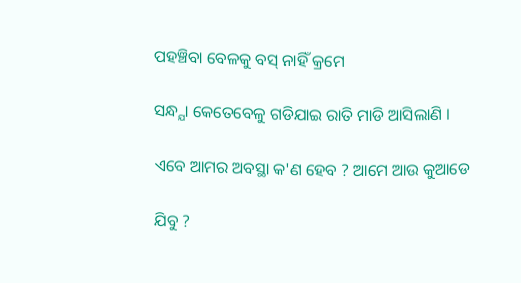ପହଞ୍ଚିବା ବେଳକୁ ବସ୍ ନାହିଁ କ୍ରମେ

ସନ୍ଧ୍ଯା କେତେବେଳୁ ଗଡିଯାଇ ରାତି ମାଡି ଆସିଲାଣି ।

ଏବେ ଆମର ଅବସ୍ଥା କ'ଣ ହେବ ? ଆମେ ଆଉ କୁଆଡେ

ଯିବୁ ?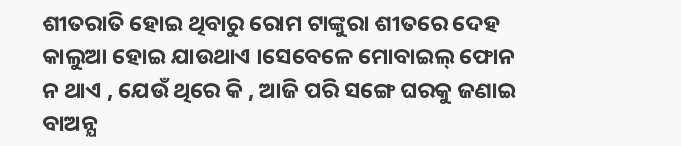ଶୀତରାତି ହୋଇ ଥିବାରୁ ରୋମ ଟାଙ୍କୁରା ଶୀତରେ ଦେହ କାଲୁଆ ହୋଇ ଯାଉଥାଏ ।ସେବେଳେ ମୋବାଇଲ୍ ଫୋନ ନ ଥାଏ , ଯେଉଁ ଥିରେ କି , ଆଜି ପରି ସଙ୍ଗେ ଘରକୁ ଜଣାଇ ବାଅନ୍ଯ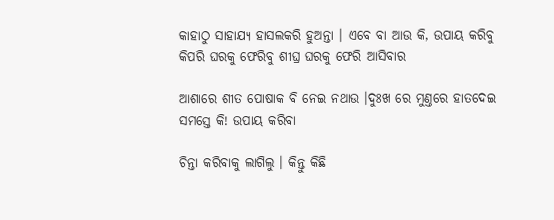କାହାଠୁ ସାହାଯ୍ୟ ହାସଲକରି ହୁଅନ୍ତା । ଏବେ ବା ଆଉ କି, ଉପାୟ କରିବୁ କିପରି ଘରକୁ ଫେରିବୁ ଶୀଘ୍ର ଘରକୁ ଫେରି ଆସିବାର

ଆଶାରେ ଶୀତ ପୋଷାକ ବି ନେଇ ନଥାଉ ।ଦୁଃଖ ରେ ମୁଣ୍ତରେ ହାତଦେଇ ସମସ୍ତେ କି! ଉପାୟ କରିବା

ଚିନ୍ତା କରିବାକୁ ଲାଗିଲୁ । କିନ୍ତୁ କିଛି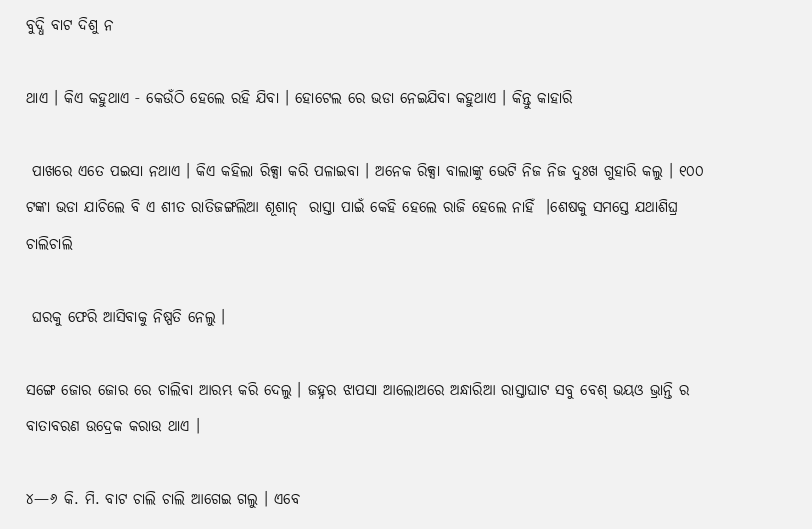ବୁଦ୍ଧି ବାଟ ଦିଶୁ ନ

ଥାଏ । କିଏ କହୁଥାଏ ‐ କେଉଁଠି ହେଲେ ରହି ଯିବା । ହୋଟେଲ ରେ ଭଡା ନେଇଯିବା କହୁଥାଏ । କିନ୍ତୁ କାହାରି

 ପାଖରେ ଏତେ ପଇସା ନଥାଏ । କିଏ କହିଲା ରିକ୍ସା କରି ପଳାଇବା । ଅନେକ ରିକ୍ସା ବାଲାଙ୍କୁ ଭେଟି ନିଜ ନିଜ ଦୁଃଖ ଗୁହାରି କଲୁ । ୧୦୦ ଟଙ୍କା ଭଡା ଯାଚିଲେ ବି ଏ ଶୀତ ରାତିଜଙ୍ଗଲିଆ ଶୂଶାନ୍  ରାସ୍ତା ପାଇଁ କେହି ହେଲେ ରାଜି ହେଲେ ନାହିଁ  ।ଶେଷକୁ ସମସ୍ତେ ଯଥାଶିଘ୍ର ଚାଲିଚାଲି

 ଘରକୁ ଫେରି ଆସିବାକୁ ନିଷ୍ପତି ନେଲୁ ।

ସଙ୍ଗେ ଜୋର ଜୋର ରେ ଚାଲିବା ଆରମ୍ଭ କରି ଦେଲୁ । ଜହ୍ନର ଝାପସା ଆଲୋଅରେ ଅନ୍ଧାରିଆ ରାସ୍ତାଘାଟ ସବୁ ବେଶ୍ ଭୟଓ ଭ୍ରାନ୍ତି ର ବାତାବରଣ ଉଦ୍ରେକ କରାଉ ଥାଏ ।

୪—୬ କି. ମି. ବାଟ ଚାଲି ଚାଲି ଆଗେଇ ଗଲୁ । ଏବେ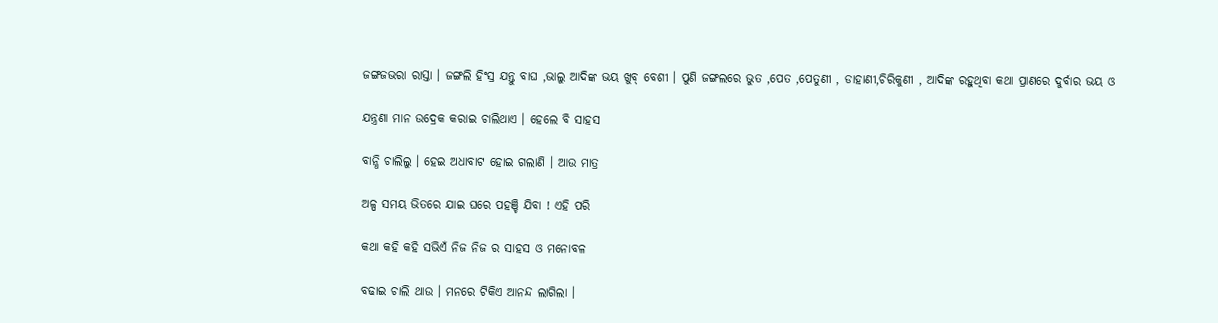ଜଙ୍ଗଜଭରା ରାସ୍ତା । ଜଙ୍ଗଲି ହିଂସ୍ର ଯନ୍ତୁ ବାଘ ,ଭାଲୁ ଆଦିଙ୍କ ଭୟ ଖୁବ୍ ବେଶୀ । ପୁଣି ଜଙ୍ଗଲରେ ଭୁତ ,ପେତ ,ପେତୁଣୀ , ଡାହାଣୀ,ଚିରିକୁଣୀ , ଆଦିଙ୍କ ରହୁଥିବା କଥା ପ୍ରାଣରେ ଦୁର୍ବାର ଭୟ ଓ

ଯନ୍ତ୍ରଣା ମାନ ଉଦ୍ରେକ କରାଇ ଚାଲିଥାଏ । ହେଲେ ବି ସାହସ

ବାନ୍ଧି ଚାଲିଲୁ । ହେଇ ଅଧାବାଟ ହୋଇ ଗଲାଣି । ଆଉ ମାତ୍ର

ଅଳ୍ପ ସମୟ ଭିତରେ ଯାଇ ଘରେ ପହଞ୍ଚି ଯିବା ! ଏହି ପରି

କଥା କହି କହି ସଭିଏଁ ନିଜ ନିଜ ର ସାହସ ଓ ମନୋବଳ

ବଢାଇ ଚାଲି ଥାଉ । ମନରେ ଟିକିଏ ଆନନ୍ଦ ଲାଗିଲା ।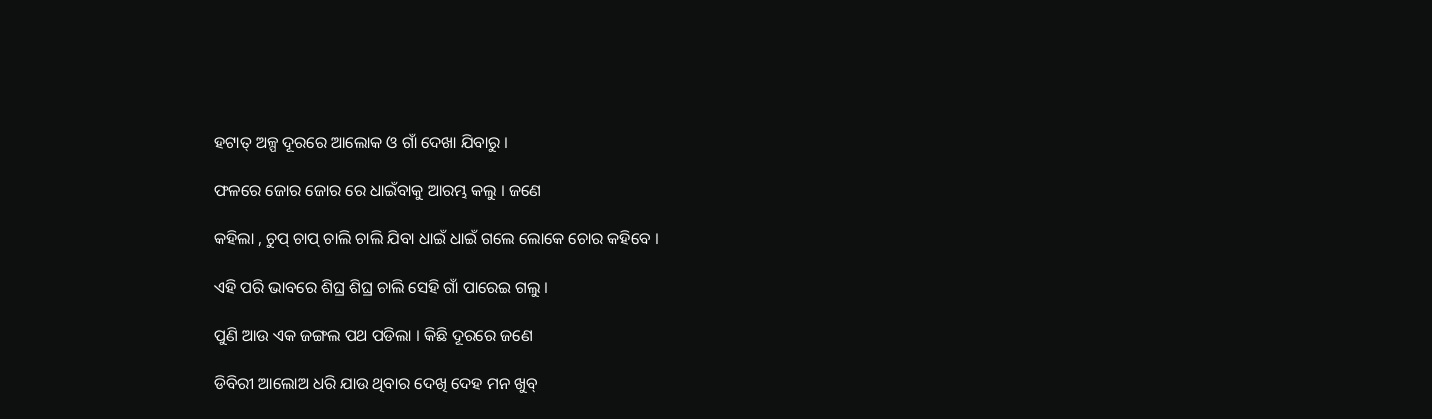ହଟାତ୍ ଅଳ୍ପ ଦୂରରେ ଆଲୋକ ଓ ଗାଁ ଦେଖା ଯିବାରୁ ।

ଫଳରେ ଜୋର ଜୋର ରେ ଧାଇଁବାକୁ ଆରମ୍ଭ କଲୁ । ଜଣେ

କହିଲା , ଚୁପ୍ ଚାପ୍ ଚାଲି ଚାଲି ଯିବା ଧାଇଁ ଧାଇଁ ଗଲେ ଲୋକେ ଚୋର କହିବେ ।

ଏହି ପରି ଭାବରେ ଶିଘ୍ର ଶିଘ୍ର ଚାଲି ସେହି ଗାଁ ପାରେଇ ଗଲୁ ।

ପୁଣି ଆଉ ଏକ ଜଙ୍ଗଲ ପଥ ପଡିଲା । କିଛି ଦୂରରେ ଜଣେ

ଡିବିରୀ ଆଲୋଅ ଧରି ଯାଉ ଥିବାର ଦେଖି ଦେହ ମନ ଖୁବ୍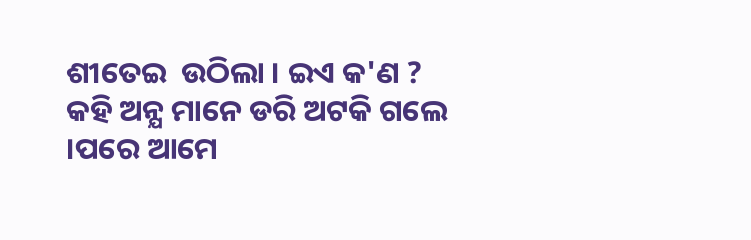ଶୀତେଇ  ଉଠିଲା । ଇଏ କ'ଣ ? କହି ଅନ୍ଯ ମାନେ ଡରି ଅଟକି ଗଲେ ।ପରେ ଆମେ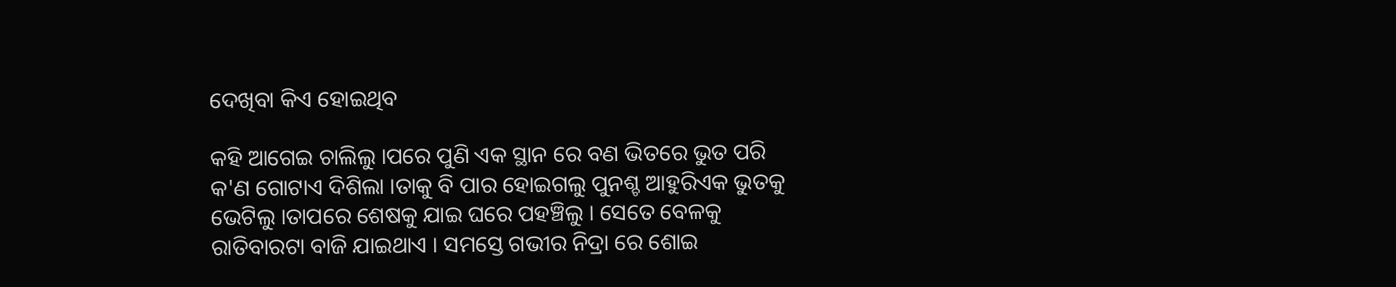ଦେଖିବା କିଏ ହୋଇଥିବ

କହି ଆଗେଇ ଚାଲିଲୁ ।ପରେ ପୁଣି ଏକ ସ୍ଥାନ ରେ ବଣ ଭିତରେ ଭୁତ ପରି କ'ଣ ଗୋଟାଏ ଦିଶିଲା ।ତାକୁ ବି ପାର ହୋଇଗଲୁ ପୁନଶ୍ଚ ଆହୁରିଏକ ଭୁତକୁ ଭେଟିଲୁ ।ତାପରେ ଶେଷକୁ ଯାଇ ଘରେ ପହଞ୍ଚିଲୁ । ସେତେ ବେଳକୁ ରାତିବାରଟା ବାଜି ଯାଇଥାଏ । ସମସ୍ତେ ଗଭୀର ନିଦ୍ରା ରେ ଶୋଇ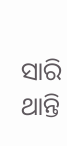ସାରି ଥାନ୍ତି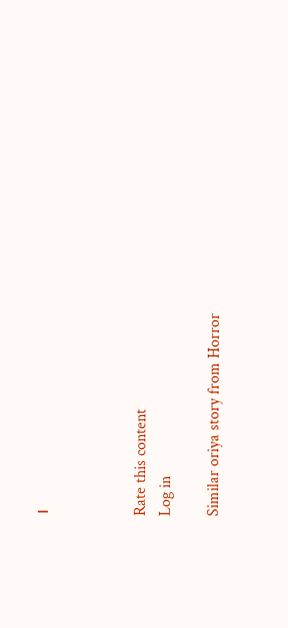।



Rate this content
Log in

Similar oriya story from Horror